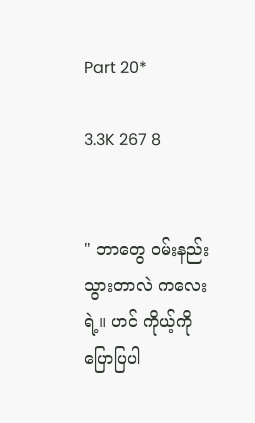Part 20*

3.3K 267 8


" ဘာတွေ ဝမ်းနည်းသွားတာလဲ ကလေးရဲ့။ ဟင် ကိုယ့်ကိုပြောပြပါ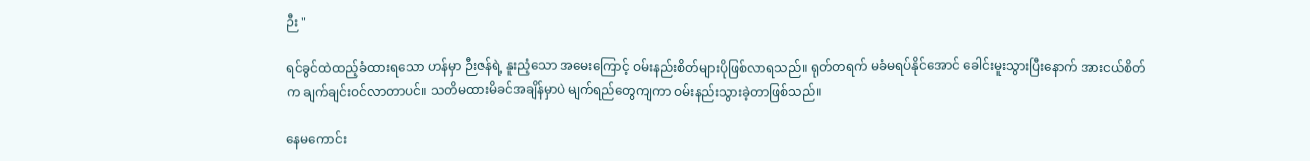ဉီး "

ရင်ခွင်ထဲထည့်ခံထားရသော ဟန်မှာ ဉီးဇန်ရဲ့ နူးညံ့သော အမေးကြောင့် ဝမ်းနည်းစိတ်များပိုဖြစ်လာရသည်။ ရုတ်တရက် မခံမရပ်နိုင်အောင် ခေါင်းမူးသွားပြီးနောက် အားငယ်စိတ်က ချက်ချင်းဝင်လာတာပင်။ သတိမထားမိခင်အချိန်မှာပဲ မျက်ရည်တွေကျကာ ဝမ်းနည်းသွားခဲ့တာဖြစ်သည်။

နေမကောင်း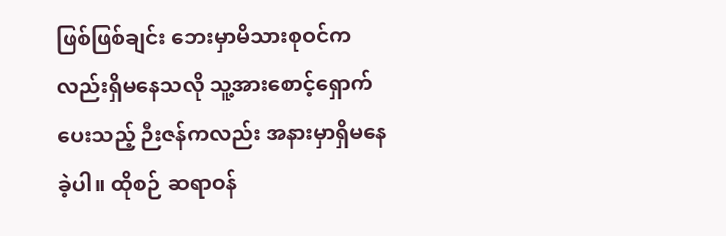ဖြစ်ဖြစ်ချင်း ဘေးမှာမိသားစုဝင်ကလည်းရှိမနေသလို သူ့အားစောင့်ရှောက်ပေးသည့် ဉီးဇန်ကလည်း အနားမှာရှိမနေခဲ့ပါ။ ထိုစဉ် ဆရာဝန်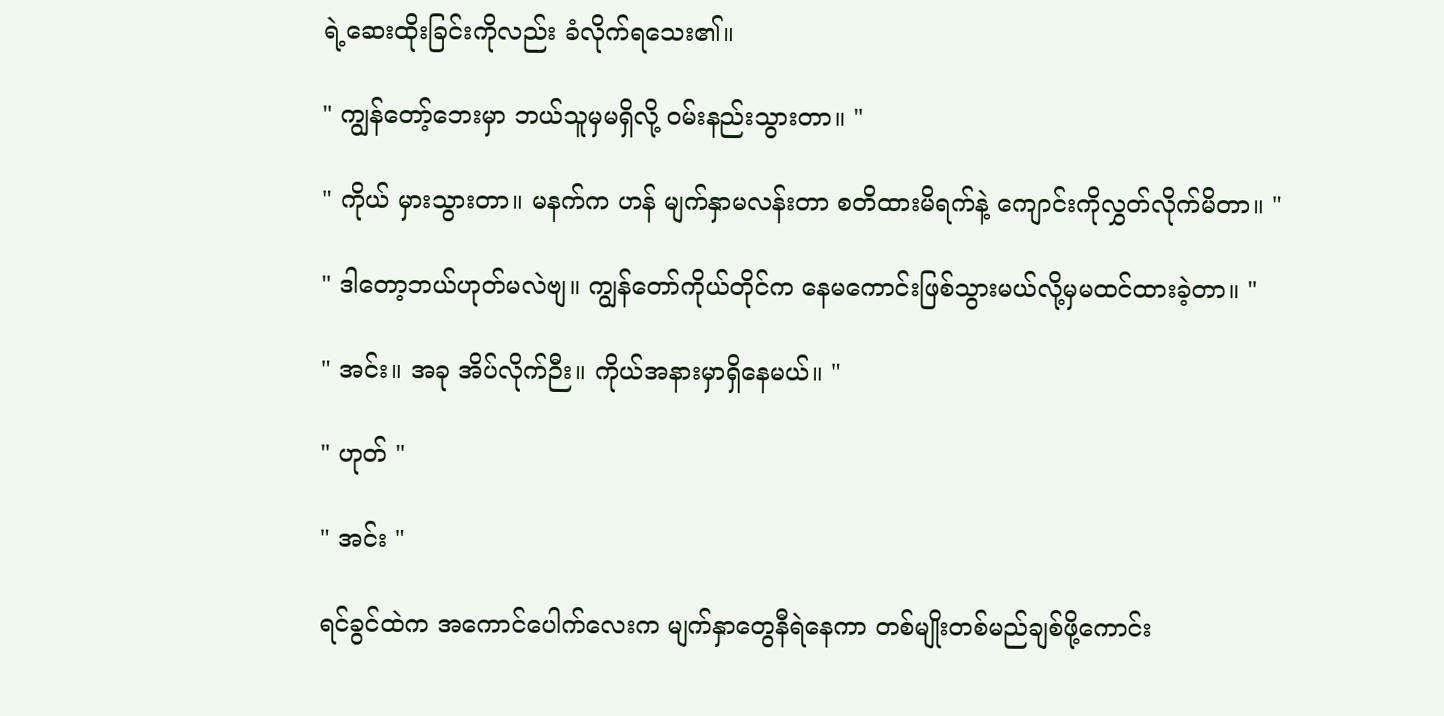ရဲ့ဆေးထိုးခြင်းကိုလည်း ခံလိုက်ရသေး၏။

" ကျွန်တော့်ဘေးမှာ ဘယ်သူမှမရှိလို့ ဝမ်းနည်းသွားတာ။ "

" ကိုယ် မှားသွားတာ။ မနက်က ဟန် မျက်နှာမလန်းတာ စတိထားမိရက်နဲ့ ကျောင်းကိုလွှတ်လိုက်မိတာ။ "

" ဒါတော့ဘယ်ဟုတ်မလဲဗျ။ ကျွန်တော်ကိုယ်တိုင်က နေမကောင်းဖြစ်သွားမယ်လို့မှမထင်ထားခဲ့တာ။ "

" အင်း။ အခု အိပ်လိုက်ဉီး။ ကိုယ်အနားမှာရှိနေမယ်။ "

" ဟုတ် "

" အင်း "

ရင်ခွင်ထဲက အကောင်ပေါက်လေးက မျက်နှာတွေနီရဲနေကာ တစ်မျိုးတစ်မည်ချစ်ဖို့ကောင်း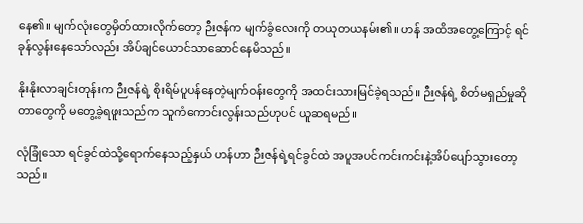နေ၏။ မျက်လုံးတွေမှိတ်ထားလိုက်တော့ ဉီးဇန်က မျက်ခွံလေးကို တယုတယနမ်း၏။ ဟန် အထိအတွေ့ကြောင့် ရင်ခုန်လွန်းနေသော်လည်း အိပ်ချင်ယောင်သာဆောင်နေမိသည်။

နိုးနိုးလာချင်းတုန်းက ဉီးဇန်ရဲ့ စိုးရိမ်ပူပန်နေတဲ့မျက်ဝန်းတွေကို အထင်းသားမြင်ခဲ့ရသည်။ ဉီးဇန်ရဲ့ စိတ်မရှည်မှုဆိုတာတွေကို မတွေ့ခဲ့ရဖူးသည်က သူကံကောင်းလွန်းသည်ဟုပင် ယူဆရမည်။

လုံခြုံသော ရင်ခွင်ထဲသို့ရောက်နေသည့်နှယ် ဟန်ဟာ ဉီးဇန်ရဲ့ရင်ခွင်ထဲ အပူအပင်ကင်းကင်းနဲ့အိပ်ပျော်သွားတော့သည်။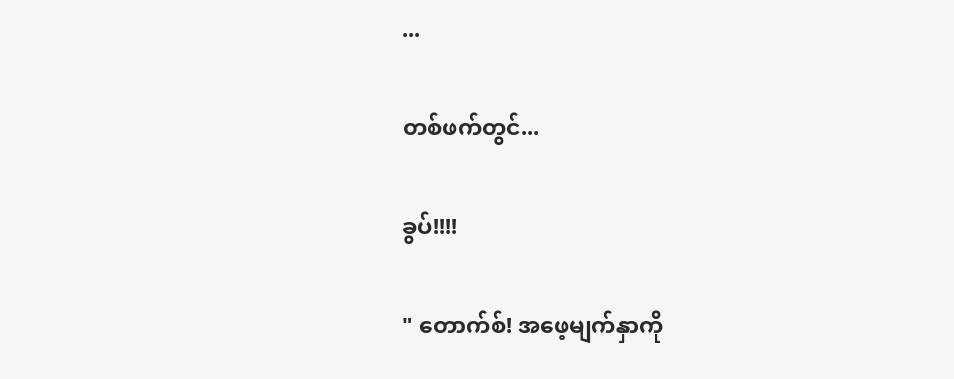...

တစ်ဖက်တွင်...

ခွပ်!!!!

" တောက်စ်! အဖေ့မျက်နှာကို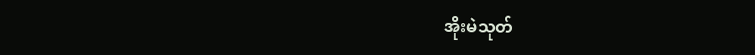အိုးမဲသုတ်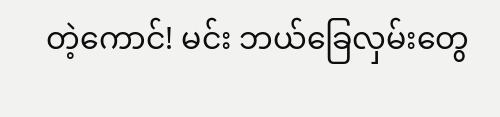တဲ့ကောင်! မင်း ဘယ်ခြေလှမ်းတွေ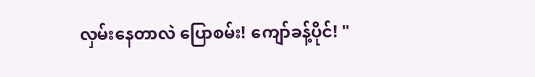လှမ်းနေတာလဲ ပြောစမ်း! ကျော်ခန့်ပိုင်! "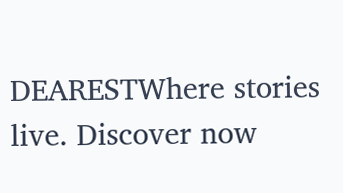DEARESTWhere stories live. Discover now